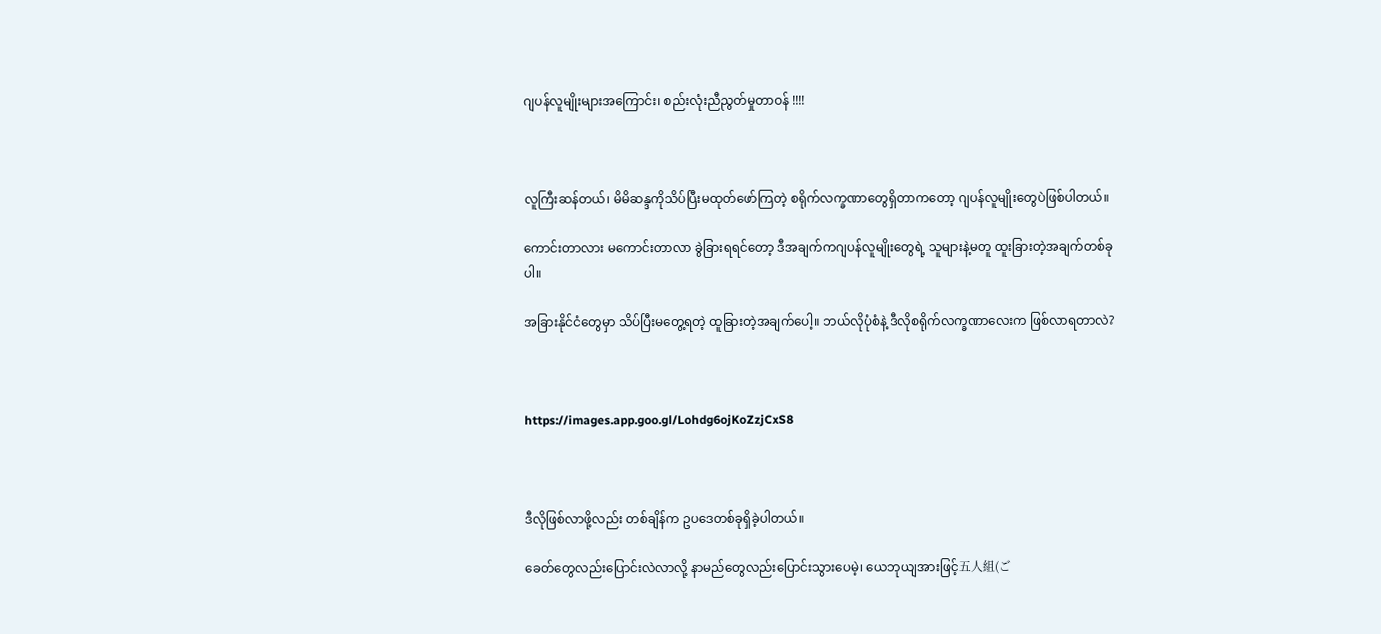ဂျပန်လူမျိုးများအကြောင်း၊ စည်းလုံးညီညွတ်မှုတာဝန် !!!!



လူကြီးဆန်တယ်၊ မိမိဆန္ဒကိုသိပ်ပြီးမထုတ်ဖော်ကြတဲ့ စရိုက်လက္ခဏာတွေရှိတာကတော့ ဂျပန်လူမျိုးတွေပဲဖြစ်ပါတယ်။

ကောင်းတာလား မကောင်းတာလာ ခွဲခြားရရင်တော့ ဒီအချက်ကဂျပန်လူမျိုးတွေရဲ့ သူများနဲ့မတူ ထူးခြားတဲ့အချက်တစ်ခုပါ။

အခြားနိုင်ငံတွေမှာ သိပ်ပြီးမတွေ့ရတဲ့ ထူခြားတဲ့အချက်ပေါ့။ ဘယ်လိုပုံစံနဲ့ ဒီလိုစရိုက်လက္ခဏာလေးက ဖြစ်လာရတာလဲ?



https://images.app.goo.gl/Lohdg6ojKoZzjCxS8



ဒီလိုဖြစ်လာဖို့လည်း တစ်ချိန်က ဥပဒေတစ်ခုရှိခဲ့ပါတယ်။

ခေတ်တွေလည်းပြောင်းလဲလာလို့ နာမည်တွေလည်းပြောင်းသွားပေမဲ့၊ ယေဘုယျအားဖြင့်五人組(ご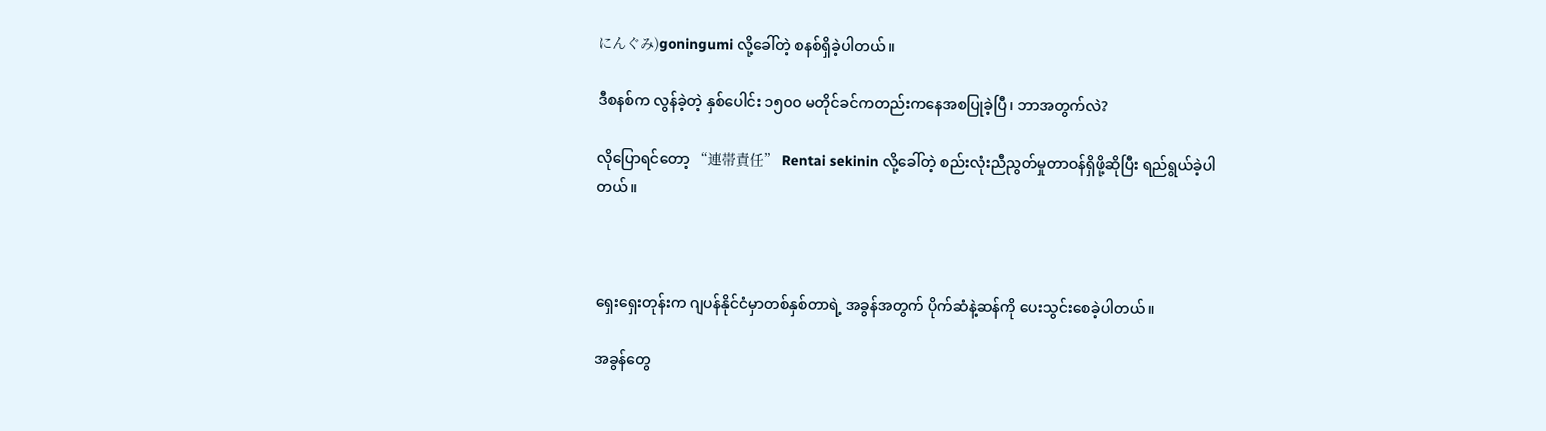にんぐみ)goningumi လို့ခေါ်တဲ့ စနစ်ရှိခဲ့ပါတယ်။

ဒီစနစ်က လွန်ခဲ့တဲ့ နှစ်ပေါင်း ၁၅၀၀ မတိုင်ခင်ကတည်းကနေအစပြုခဲ့ပြီ၊ ဘာအတွက်လဲ?

လိုပြောရင်တော့ “連帯責任” Rentai sekinin လို့ခေါ်တဲ့ စည်းလုံးညီညွတ်မှုတာဝန်ရှိဖို့ဆိုပြီး ရည်ရွယ်ခဲ့ပါတယ်။



ရှေးရှေးတုန်းက ဂျပန်နိုင်ငံမှာတစ်နှစ်တာရဲ့ အခွန်အတွက် ပိုက်ဆံနဲ့ဆန်ကို ပေးသွင်းစေခဲ့ပါတယ်။

အခွန်တွေ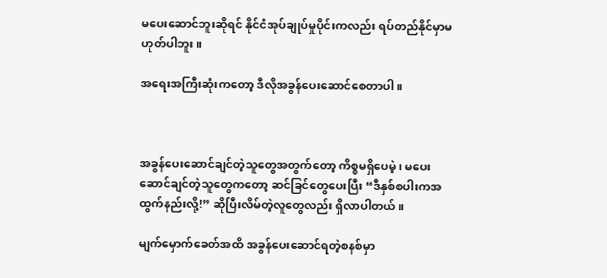မပေးဆောင်ဘူးဆိုရင် နိုင်ငံအုပ်ချုပ်မှုပိုင်းကလည်း ရပ်တည်နိုင်မှာမဟုတ်ပါဘူး။

အရေးအကြီးဆုံးကတော့ ဒီလိုအခွန်ပေးဆောင်စေတာပါ။



အခွန်ပေးဆောင်ချင်တဲ့သူတွေအတွက်တော့ ကိစ္စမရှိပေမဲ့၊ မပေးဆောင်ချင်တဲ့သူတွေကတော့ ဆင်ခြင်တွေပေးပြီး “ဒီနှစ်စပါးကအထွက်နည်းလို့!” ဆိုပြီးလိမ်တဲ့လူတွေလည်း ရှိလာပါတယ်။

မျက်မှောက်ခေတ်အထိ အခွန်ပေးဆောင်ရတဲ့စနစ်မှာ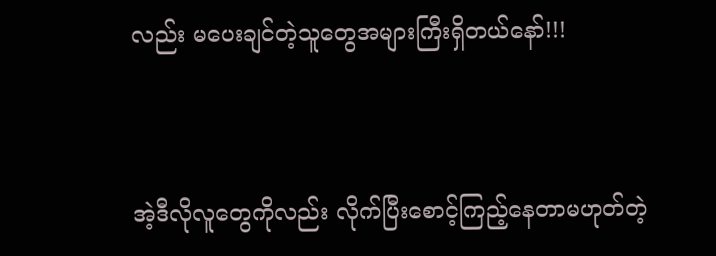လည်း မပေးချင်တဲ့သူတွေအများကြီးရှိတယ်နော်!!!



အဲ့ဒီလိုလူတွေကိုလည်း လိုက်ပြီးစောင့်ကြည့်နေတာမဟုတ်တဲ့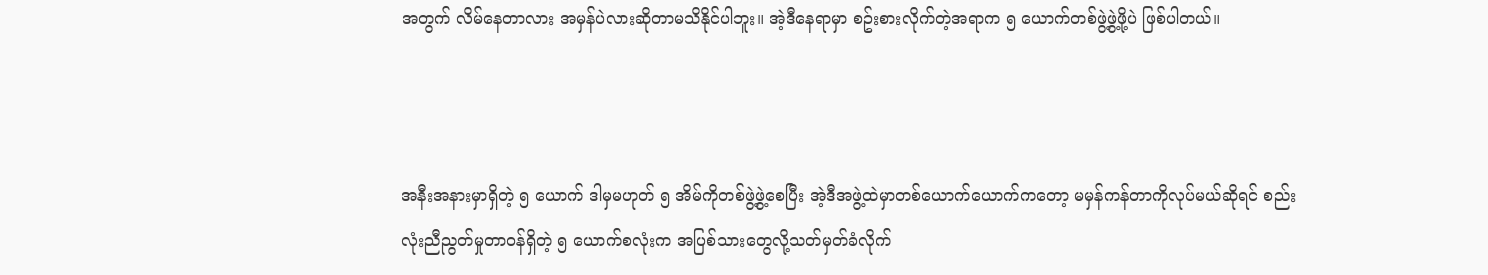အတွက် လိမ်နေတာလား အမှန်ပဲလားဆိုတာမသိနိုင်ပါဘူး။ အဲ့ဒီနေရာမှာ စဥ်းစားလိုက်တဲ့အရာက ၅ ယောက်တစ်ဖွဲ့ဖွဲ့ဖို့ပဲ ဖြစ်ပါတယ်။



အနီးအနားမှာရှိတဲ့ ၅ ယောက် ဒါမှမဟုတ် ၅ အိမ်ကိုတစ်ဖွဲ့ဖွဲ့စေပြီး အဲ့ဒီအဖွဲ့ထဲမှာတစ်ယောက်ယောက်ကတော့ မမှန်ကန်တာကိုလုပ်မယ်ဆိုရင် စည်းလုံးညီညွတ်မှုတာဝန်ရှိတဲ့ ၅ ယောက်စလုံးက အပြစ်သားတွေလို့သတ်မှတ်ခံလိုက်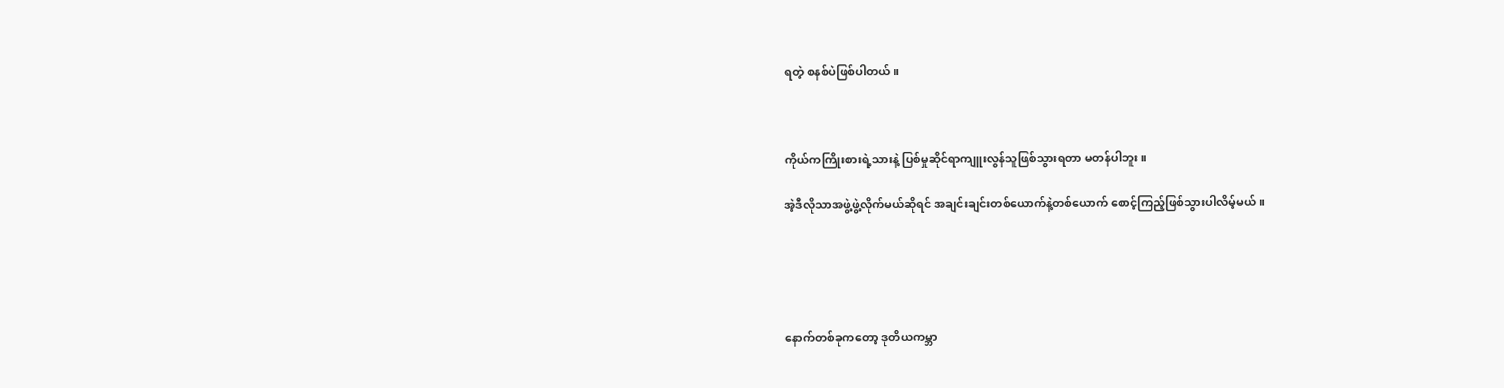ရတဲ့ စနစ်ပဲဖြစ်ပါတယ်။



ကိုယ်ကကြိုးစားရဲ့သားနဲ့ ပြစ်မှုဆိုင်ရာကျူးလွန်သူဖြစ်သွားရတာ မတန်ပါဘူး။

အဲ့ဒီလိုသာအဖွဲ့ဖွဲ့လိုက်မယ်ဆိုရင် အချင်းချင်းတစ်ယောက်နဲ့တစ်ယောက် စောင့်ကြည့်ဖြစ်သွားပါလိမ့်မယ်။





နောက်တစ်ခုကတော့ ဒုတိယကမ္ဘာ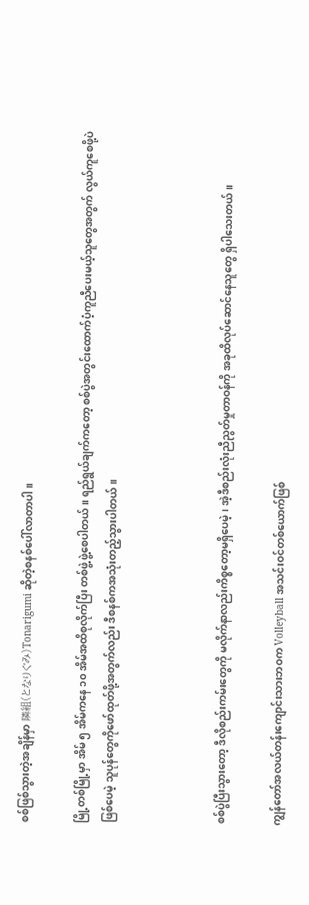စစ်ဖြစ်သွားတဲ့အချိန်မှာ 隣組(となりぐみ)Tonarigumi ဆိုတဲ့စနစ်ပေါ်လာတာပါ။

မြို့တစ်မြို့မှာ အိမ် ၅ အိမ်ကနေ ၁၀ အိမ်အထိစုလိုက်ပြီး တစ်ဖွဲ့ဖွဲ့စေပါတယ်။ ရည်ရွယ်ချက်ကတော့ စစ်ပွဲအတွင်းထောက်ပံ့ကူညီပေးမယ့်သူတွေအတွက် လွယ်ကူစေဖို့ပဲဖြစ်ပေမဲ့ သူပုန်တွေကိုဖော်ထုတ်ဖို့အတွက်လည်း ဒီစနစ်ကအသုံးတည့်သွားပါတယ်။



စစ်ပွဲပြီးသွားတော့ ဒီလိုစည်းကမ်းတွေကို မလိုက်နာလည်းကိစ္စတော့မရှိပေမဲ့၊ အဲ့ဒီစည်းလုံးညီညွတ်မှုတာဝန်ကို အခုထိလုပ်ဆောင်နေသူတွေ ရှိပါသေးတယ်။

ကျွန်တော်အလယ်တန်းကျောင်းသားဘဝက Volleyball အသင်းဝင်တစ်ယောက်ဖြစ်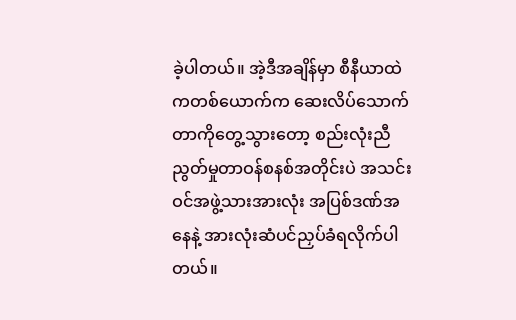ခဲ့ပါတယ်။ အဲ့ဒီအချိန်မှာ စီနီယာထဲကတစ်ယောက်က ဆေးလိပ်သောက်တာကိုတွေ့သွားတော့ စည်းလုံးညီညွတ်မှုတာဝန်စနစ်အတိုင်းပဲ အသင်းဝင်အဖွဲ့သားအားလုံး အပြစ်ဒဏ်အနေနဲ့ အားလုံးဆံပင်ညှပ်ခံရလိုက်ပါတယ်။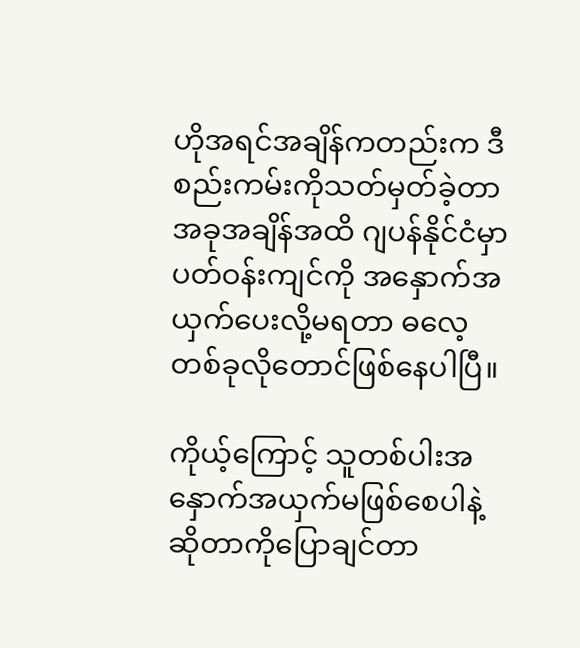ဟိုအရင်အချိန်ကတည်းက ဒီစည်းကမ်းကိုသတ်မှတ်ခဲ့တာ အခုအချိန်အထိ ဂျပန်နိုင်ငံမှာပတ်ဝန်းကျင်ကို အနှောက်အယှက်ပေးလို့မရတာ ဓလေ့တစ်ခုလိုတောင်ဖြစ်နေပါပြီ။

ကိုယ့်ကြောင့် သူတစ်ပါးအနှောက်အယှက်မဖြစ်စေပါနဲ့ ဆိုတာကိုပြောချင်တာ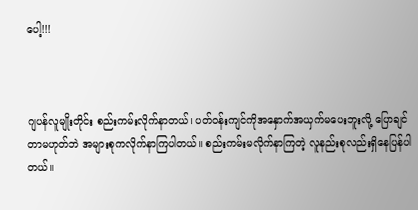ပေါ့!!!



ဂျပန်လူမျိုးတိုင်း စည်းကမ်းလိုက်နာတယ်၊ ပတ်ဝန်းကျင်ကိုအနှောက်အယှက်မပေးဘူးလို့ ပြောချင်တာမဟုတ်ဘဲ အများစုကလိုက်နာကြပါတယ်။ စည်းကမ်းမလိုက်နာကြတဲ့ လူနည်းစုလည်းရှိနေပြန်ပါတယ်။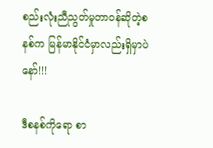စည်းလုံးညီညွတ်မှုတာဝန်ဆိုတဲ့စနစ်က မြန်မာနိုင်ငံမှာလည်းရှိမှာပဲနော်!!!

ဒီစနစ်ကိုရော စာ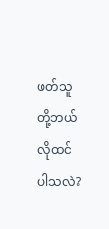ဖတ်သူတို့ဘယ်လိုထင်ပါသလဲ?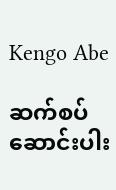Kengo Abe

ဆက်စပ်ဆောင်းပါး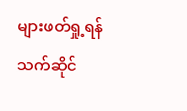များဖတ်ရှု့ရန်
သက်ဆိုင်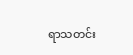ရာသတင်း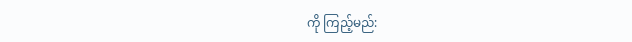ကို ကြည့်မည်: